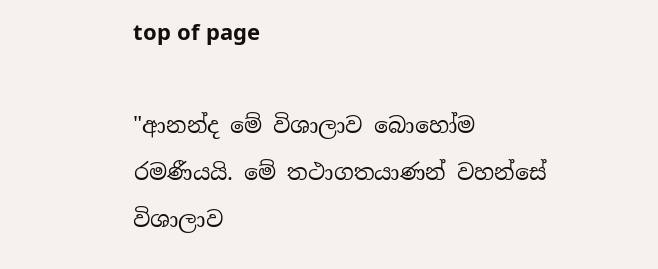top of page

"ආනන්ද මේ විශාලාව බොහෝම රමණීයයි. මේ තථාගතයාණන් වහන්සේ විශාලාව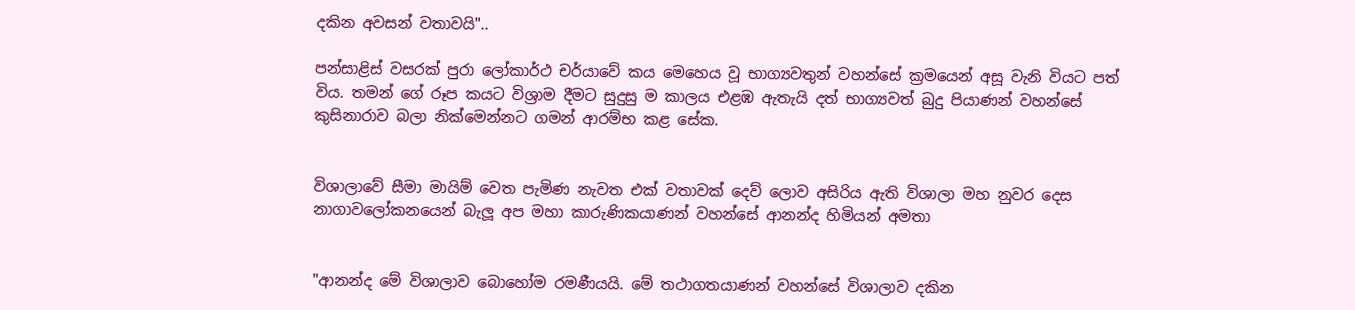දකින අවසන් වතාවයි"..

පන්සාළිස් වසරක් පුරා ලෝකාර්ථ චර්යාවේ කය මෙහෙය වූ භාග්‍යවතුන් වහන්සේ ක්‍රමයෙන් අසූ වැනි වියට පත් විය. තමන් ගේ රූප කයට විශ්‍රාම දීමට සුදුසු ම කාලය එළඹ ඇතැයි දත් භාග්‍යවත් බුදු පියාණන් වහන්සේ කුසිනාරාව බලා නික්මෙන්නට ගමන් ආරම්භ කළ සේක.


විශාලාවේ සීමා මායිම් වෙත පැමිණ නැවත එක් වතාවක් දෙව් ලොව අසිරිය ඇති විශාලා මහ නුවර දෙස නාගාවලෝකනයෙන් බැලූ අප මහා කාරුණිකයාණන් වහන්සේ ආනන්ද හිමියන් අමතා


"ආනන්ද මේ විශාලාව බොහෝම රමණීයයි. මේ තථාගතයාණන් වහන්සේ විශාලාව දකින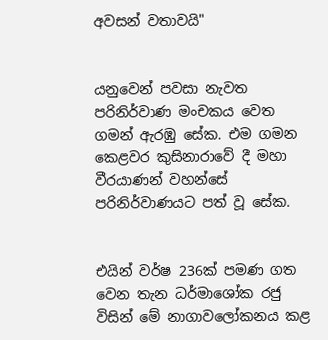අවසන් වතාවයි"


යනුවෙන් පවසා නැවත පරිනිර්වාණ මංචකය වෙත ගමන් ඇරඹු සේක. එම ගමන කෙළවර කුසිනාරාවේ දී මහා වීරයාණන් වහන්සේ පරිනිර්වාණයට පත් වූ සේක.


එයින් වර්ෂ 236ක් පමණ ගත වෙන තැන ධර්මාශෝක රජු විසින් මේ නාගාවලෝකනය කළ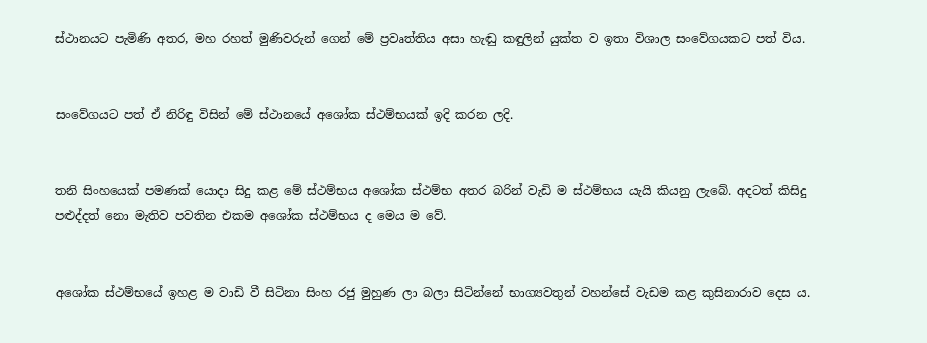ස්ථානයට පැමිණි අතර, මහ රහත් මුණිවරුන් ගෙන් මේ ප්‍රවෘත්තිය අසා හැඬු කඳුලින් යුක්ත ව ඉතා විශාල සංවේගයකට පත් විය.


සංවේගයට පත් ඒ නිරිඳු විසින් මේ ස්ථානයේ අශෝක ස්ථම්භයක් ඉදි කරන ලදි.


තනි සිංහයෙක් පමණක් යොදා සිදු කළ මේ ස්ථම්භය අශෝක ස්ථම්භ අතර බරින් වැඩි ම ස්ථම්භය යැයි කියනු ලැබේ. අදටත් කිසිදු පළුද්දත් නො මැතිව පවතින එකම අශෝක ස්ථම්භය ද මෙය ම වේ.


අශෝක ස්ථම්භයේ ඉහළ ම වාඩි වී සිටිනා සිංහ රජු මුහුණ ලා බලා සිටින්නේ භාග්‍යවතුන් වහන්සේ වැඩම කළ කුසිනාරාව දෙස ය.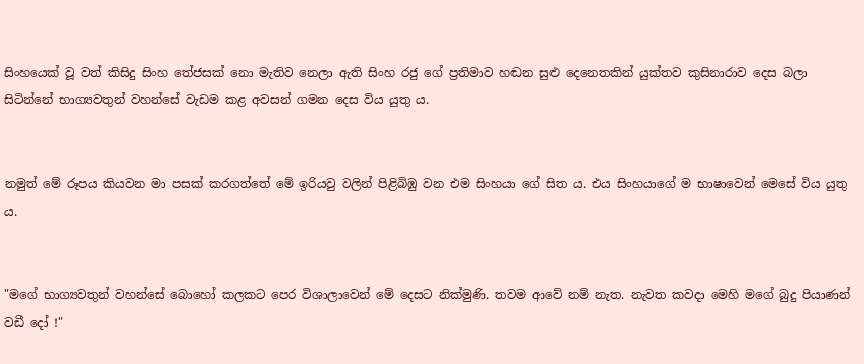සිංහයෙක් වූ වත් කිසිදු සිංහ තේජසක් නො මැතිව නෙලා ඇති සිංහ රජු ගේ ප්‍රතිමාව හඬන සුළු දෙනෙතකින් යුක්තව කුසිනාරාව දෙස බලා සිටින්නේ භාග්‍යවතුන් වහන්සේ වැඩම කළ අවසන් ගමන දෙස විය යුතු ය.


නමුත් මේ රූපය කියවන මා පසක් කරගත්තේ මේ ඉරියවු වලින් පිළිබිඹු වන එම සිංහයා ගේ සිත ය. එය සිංහයාගේ ම භාෂාවෙන් මෙසේ විය යුතු ය.


"මගේ භාග්‍යවතුන් වහන්සේ බොහෝ කලකට පෙර විශාලාවෙන් මේ දෙසට නික්මුණි. තවම ආවේ නම් නැත. නැවත කවදා මෙහි මගේ බුදු පියාණන් වඩී දෝ !"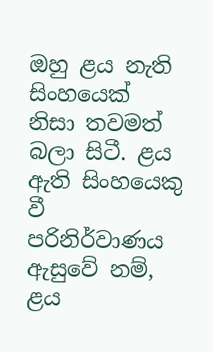ඔහු ළය නැති සිංහයෙක් නිසා තවමත් බලා සිටී. ළය ඇති සිංහයෙකු වී පරිනිර්වාණය ඇසුවේ නම්, ළය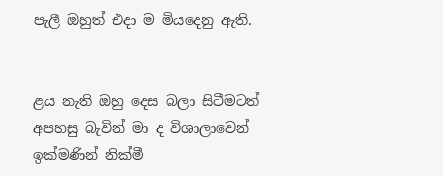පැලී ඔහුත් එදා ම මියදෙනු ඇති.


ළය නැති ඔහු දෙස බලා සිටීමටත් අපහසු බැවින් මා ද විශාලාවෙන් ඉක්මණින් නික්මී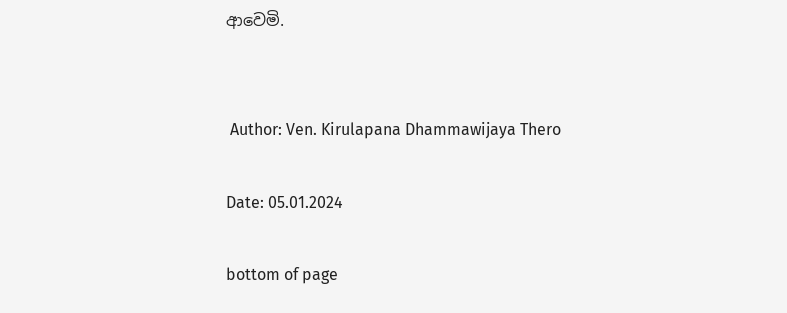ආවෙමි.


 Author: Ven. Kirulapana Dhammawijaya Thero

Date: 05.01.2024

bottom of page